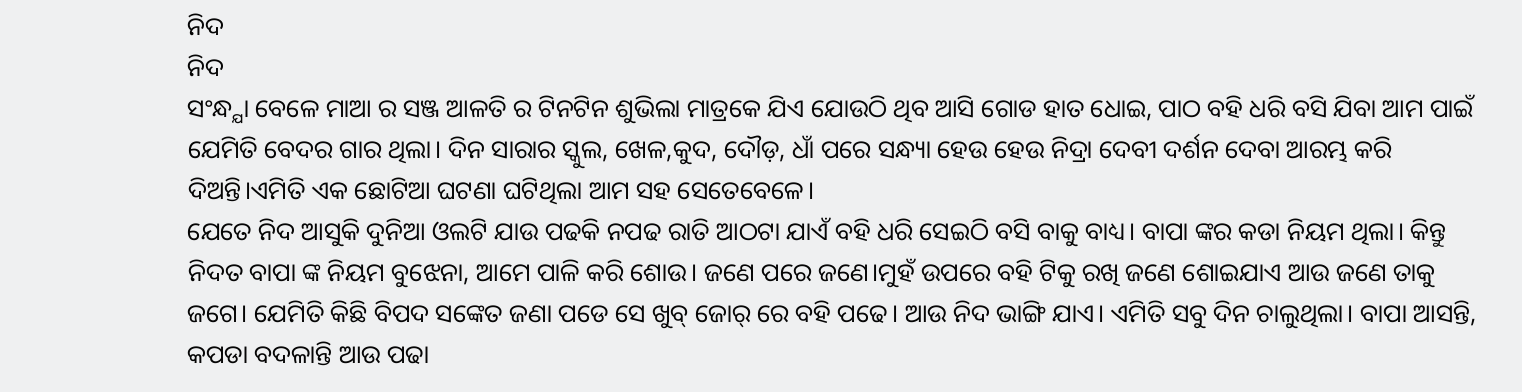ନିଦ
ନିଦ
ସଂନ୍ଧ୍ଯା ବେଳେ ମାଆ ର ସଞ୍ଜ ଆଳତି ର ଟିନଟିନ ଶୁଭିଲା ମାତ୍ରକେ ଯିଏ ଯୋଉଠି ଥିବ ଆସି ଗୋଡ ହାତ ଧୋଇ, ପାଠ ବହି ଧରି ବସି ଯିବା ଆମ ପାଇଁ ଯେମିତି ବେଦର ଗାର ଥିଲା। ଦିନ ସାରାର ସ୍କୁଲ, ଖେଳ,କୁଦ, ଦୌଡ଼, ଧାଁ ପରେ ସନ୍ଧ୍ୟା ହେଉ ହେଉ ନିଦ୍ରା ଦେବୀ ଦର୍ଶନ ଦେବା ଆରମ୍ଭ କରି ଦିଅନ୍ତି।ଏମିତି ଏକ ଛୋଟିଆ ଘଟଣା ଘଟିଥିଲା ଆମ ସହ ସେତେବେଳେ।
ଯେତେ ନିଦ ଆସୁକି ଦୁନିଆ ଓଲଟି ଯାଉ ପଢକି ନପଢ ରାତି ଆଠଟା ଯାଏଁ ବହି ଧରି ସେଇଠି ବସି ବାକୁ ବାଧ୍ୟ। ବାପା ଙ୍କର କଡା ନିୟମ ଥିଲା। କିନ୍ତୁ ନିଦତ ବାପା ଙ୍କ ନିୟମ ବୁଝେନା, ଆମେ ପାଳି କରି ଶୋଉ। ଜଣେ ପରେ ଜଣେ।ମୁହଁ ଉପରେ ବହି ଟିକୁ ରଖି ଜଣେ ଶୋଇଯାଏ ଆଉ ଜଣେ ତାକୁ ଜଗେ। ଯେମିତି କିଛି ବିପଦ ସଙ୍କେତ ଜଣା ପଡେ ସେ ଖୁବ୍ ଜୋର୍ ରେ ବହି ପଢେ। ଆଉ ନିଦ ଭାଙ୍ଗି ଯାଏ। ଏମିତି ସବୁ ଦିନ ଚାଲୁଥିଲା। ବାପା ଆସନ୍ତି, କପଡା ବଦଳାନ୍ତି ଆଉ ପଢା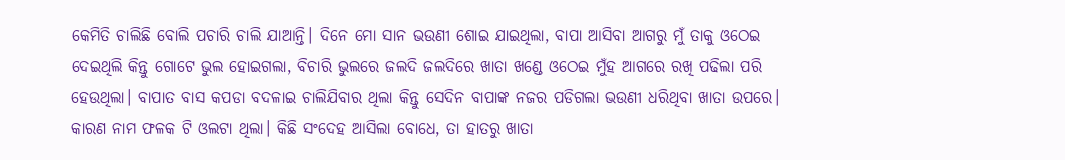କେମିତି ଚାଲିଛି ବୋଲି ପଚାରି ଚାଲି ଯାଆନ୍ତି। ଦିନେ ମୋ ସାନ ଭଉଣୀ ଶୋଇ ଯାଇଥିଲା, ବାପା ଆସିବା ଆଗରୁ ମୁଁ ତାକୁ ଓଠେଇ ଦେଇଥିଲି କିନ୍ତୁ ଗୋଟେ ଭୁଲ ହୋଇଗଲା, ବିଚାରି ଭୁଲରେ ଜଲଦି ଜଲଦିରେ ଖାତା ଖଣ୍ଡେ ଓଠେଇ ମୁଁହ ଆଗରେ ରଖି ପଢିଲା ପରି ହେଉଥିଲା। ବାପାତ ବାସ କପଡା ବଦଳାଇ ଚାଲିଯିବାର ଥିଲା କିନ୍ତୁ ସେଦିନ ବାପାଙ୍କ ନଜର ପଡିଗଲା ଭଉଣୀ ଧରିଥିବା ଖାତା ଉପରେ। କାରଣ ନାମ ଫଳକ ଟି ଓଲଟା ଥିଲା। କିଛି ସଂଦେହ ଆସିଲା ବୋଧେ, ତା ହାତରୁ ଖାତା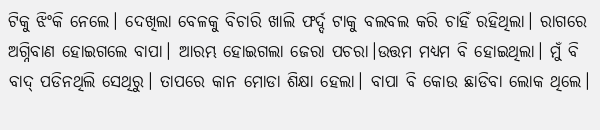ଟିକୁ ଝିଂକି ନେଲେ। ଦେଖିଲା ବେଳକୁ ବିଚାରି ଖାଲି ଫର୍ଦ୍ଦ ଟାକୁ ବଲବଲ କରି ଚାହିଁ ରହିଥିଲା। ରାଗରେ ଅଗ୍ନିବାଣ ହୋଇଗଲେ ବାପା। ଆରମ୍ଭ ହୋଇଗଲା ଜେରା ପଚରା।ଉତ୍ତମ ମଧ୍ଯମ ବି ହୋଇଥିଲା। ମୁଁ ବି ବାଦ୍ ପଡିନଥିଲି ସେଥିରୁ। ତାପରେ କାନ ମୋଡା ଶିକ୍ଷା ହେଲା। ବାପା ବି କୋଉ ଛାଡିବା ଲୋକ ଥିଲେ।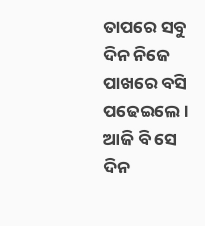ତାପରେ ସବୁ ଦିନ ନିଜେ ପାଖରେ ବସି ପଢେଇଲେ।
ଆଜି ବି ସେ ଦିନ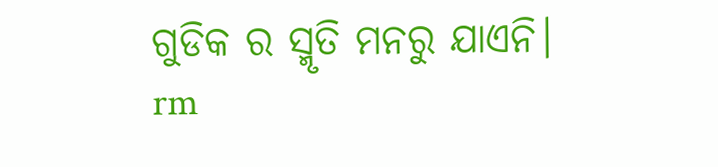ଗୁଡିକ ର ସ୍ମୃତି ମନରୁ ଯାଏନି।
rm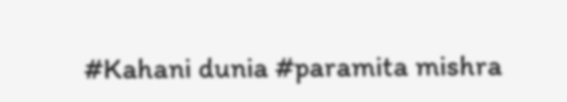#Kahani dunia #paramita mishra